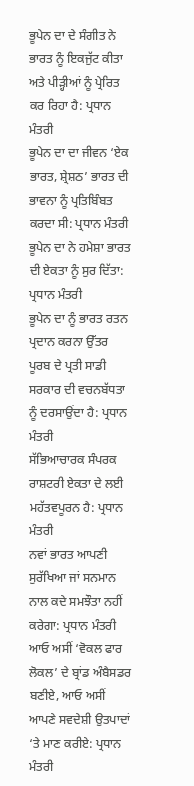ਭੂਪੇਨ ਦਾ ਦੇ ਸੰਗੀਤ ਨੇ ਭਾਰਤ ਨੂੰ ਇਕਜੁੱਟ ਕੀਤਾ ਅਤੇ ਪੀੜ੍ਹੀਆਂ ਨੂੰ ਪ੍ਰੇਰਿਤ ਕਰ ਰਿਹਾ ਹੈ: ਪ੍ਰਧਾਨ ਮੰਤਰੀ
ਭੂਪੇਨ ਦਾ ਦਾ ਜੀਵਨ ‘ਏਕ ਭਾਰਤ, ਸ਼੍ਰੇਸ਼ਠ’ ਭਾਰਤ ਦੀ ਭਾਵਨਾ ਨੂੰ ਪ੍ਰਤਿਬਿੰਬਤ ਕਰਦਾ ਸੀ: ਪ੍ਰਧਾਨ ਮੰਤਰੀ
ਭੂਪੇਨ ਦਾ ਨੇ ਹਮੇਸ਼ਾ ਭਾਰਤ ਦੀ ਏਕਤਾ ਨੂੰ ਸੁਰ ਦਿੱਤਾ: ਪ੍ਰਧਾਨ ਮੰਤਰੀ
ਭੂਪੇਨ ਦਾ ਨੂੰ ਭਾਰਤ ਰਤਨ ਪ੍ਰਦਾਨ ਕਰਨਾ ਉੱਤਰ ਪੂਰਬ ਦੇ ਪ੍ਰਤੀ ਸਾਡੀ ਸਰਕਾਰ ਦੀ ਵਚਨਬੱਧਤਾ ਨੂੰ ਦਰਸਾਉਂਦਾ ਹੈ: ਪ੍ਰਧਾਨ ਮੰਤਰੀ
ਸੱਭਿਆਚਾਰਕ ਸੰਪਰਕ ਰਾਸ਼ਟਰੀ ਏਕਤਾ ਦੇ ਲਈ ਮਹੱਤਵਪੂਰਨ ਹੈ: ਪ੍ਰਧਾਨ ਮੰਤਰੀ
ਨਵਾਂ ਭਾਰਤ ਆਪਣੀ ਸੁਰੱਖਿਆ ਜਾਂ ਸਨਮਾਨ ਨਾਲ ਕਦੇ ਸਮਝੌਤਾ ਨਹੀਂ ਕਰੇਗਾ: ਪ੍ਰਧਾਨ ਮੰਤਰੀ
ਆਓ ਅਸੀਂ ‘ਵੋਕਲ ਫਾਰ ਲੋਕਲ’ ਦੇ ਬ੍ਰਾਂਡ ਅੰਬੈਸਡਰ ਬਣੀਏ, ਆਓ ਅਸੀਂ ਆਪਣੇ ਸਵਦੇਸ਼ੀ ਉਤਪਾਦਾਂ ‘ਤੇ ਮਾਣ ਕਰੀਏ: ਪ੍ਰਧਾਨ ਮੰਤਰੀ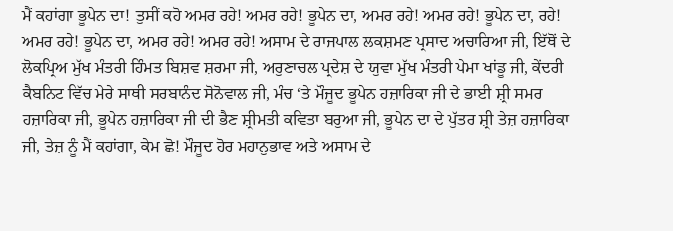ਮੈਂ ਕਹਾਂਗਾ ਭੂਪੇਨ ਦਾ! ਤੁਸੀਂ ਕਹੋ ਅਮਰ ਰਹੇ! ਅਮਰ ਰਹੇ! ਭੂਪੇਨ ਦਾ, ਅਮਰ ਰਹੇ! ਅਮਰ ਰਹੇ! ਭੂਪੇਨ ਦਾ, ਰਹੇ! ਅਮਰ ਰਹੇ! ਭੂਪੇਨ ਦਾ, ਅਮਰ ਰਹੇ! ਅਮਰ ਰਹੇ! ਅਸਾਮ ਦੇ ਰਾਜਪਾਲ ਲਕਸ਼ਮਣ ਪ੍ਰਸਾਦ ਅਚਾਰਿਆ ਜੀ, ਇੱਥੋਂ ਦੇ ਲੋਕਪ੍ਰਿਅ ਮੁੱਖ ਮੰਤਰੀ ਹਿੰਮਤ ਬਿਸ਼ਵ ਸ਼ਰਮਾ ਜੀ, ਅਰੁਣਾਚਲ ਪ੍ਰਦੇਸ਼ ਦੇ ਯੁਵਾ ਮੁੱਖ ਮੰਤਰੀ ਪੇਮਾ ਖਾਂਡੂ ਜੀ, ਕੇਂਦਰੀ ਕੈਬਨਿਟ ਵਿੱਚ ਮੇਰੇ ਸਾਥੀ ਸਰਬਾਨੰਦ ਸੋਨੋਵਾਲ ਜੀ, ਮੰਚ ‘ਤੇ ਮੌਜੂਦ ਭੂਪੇਨ ਹਜ਼ਾਰਿਕਾ ਜੀ ਦੇ ਭਾਈ ਸ਼੍ਰੀ ਸਮਰ ਹਜ਼ਾਰਿਕਾ ਜੀ, ਭੂਪੇਨ ਹਜ਼ਾਰਿਕਾ ਜੀ ਦੀ ਭੈਣ ਸ਼੍ਰੀਮਤੀ ਕਵਿਤਾ ਬਰੁਆ ਜੀ, ਭੂਪੇਨ ਦਾ ਦੇ ਪੁੱਤਰ ਸ਼੍ਰੀ ਤੇਜ਼ ਹਜ਼ਾਰਿਕਾ ਜੀ, ਤੇਜ਼ ਨੂੰ ਮੈਂ ਕਹਾਂਗਾ, ਕੇਮ ਛੋ! ਮੌਜੂਦ ਹੋਰ ਮਹਾਨੁਭਾਵ ਅਤੇ ਅਸਾਮ ਦੇ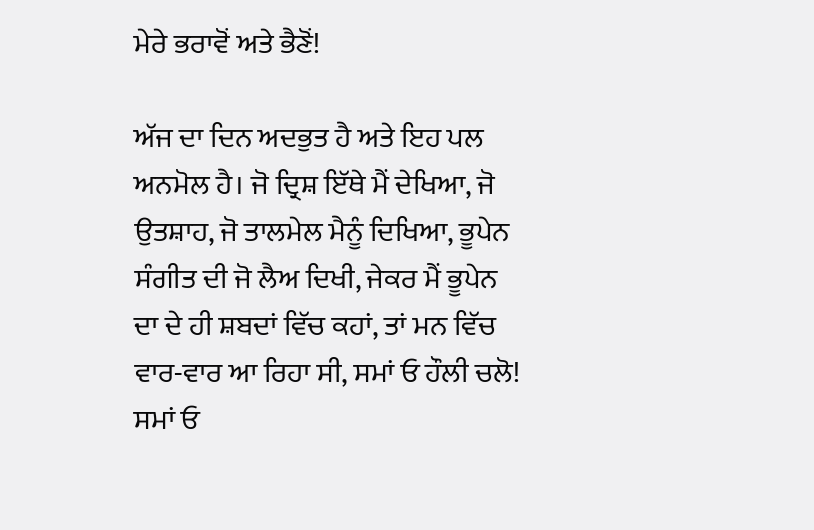ਮੇਰੇ ਭਰਾਵੋਂ ਅਤੇ ਭੈਣੋਂ!

ਅੱਜ ਦਾ ਦਿਨ ਅਦਭੁਤ ਹੈ ਅਤੇ ਇਹ ਪਲ ਅਨਮੋਲ ਹੈ। ਜੋ ਦ੍ਰਿਸ਼ ਇੱਥੇ ਮੈਂ ਦੇਖਿਆ, ਜੋ ਉਤਸ਼ਾਹ, ਜੋ ਤਾਲਮੇਲ ਮੈਨੂੰ ਦਿਖਿਆ, ਭੂਪੇਨ ਸੰਗੀਤ ਦੀ ਜੋ ਲੈਅ ਦਿਖੀ, ਜੇਕਰ ਮੈਂ ਭੂਪੇਨ ਦਾ ਦੇ ਹੀ ਸ਼ਬਦਾਂ ਵਿੱਚ ਕਹਾਂ, ਤਾਂ ਮਨ ਵਿੱਚ ਵਾਰ-ਵਾਰ ਆ ਰਿਹਾ ਸੀ, ਸਮਾਂ ਓ ਹੌਲੀ ਚਲੋ! ਸਮਾਂ ਓ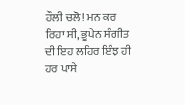ਹੌਲੀ ਚਲੋ! ਮਨ ਕਰ ਰਿਹਾ ਸੀ, ਭੂਪੇਨ ਸੰਗੀਤ ਦੀ ਇਹ ਲਹਿਰ ਇੰਝ ਹੀ ਹਰ ਪਾਸੇ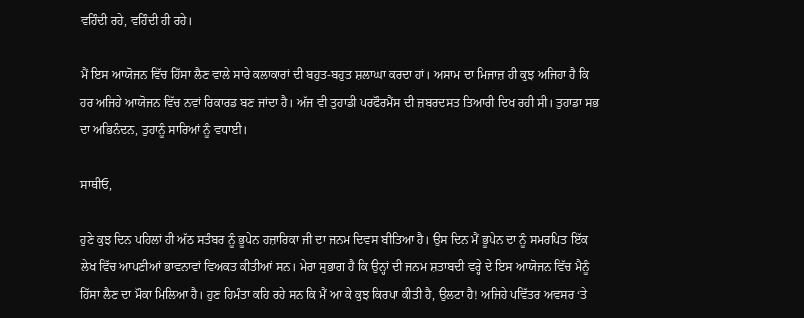ਵਹਿੰਦੀ ਰਹੇ, ਵਹਿੰਦੀ ਹੀ ਰਹੇ।

ਮੈਂ ਇਸ ਆਯੋਜਨ ਵਿੱਚ ਹਿੱਸਾ ਲੈਣ ਵਾਲੇ ਸਾਰੇ ਕਲਾਕਾਰਾਂ ਦੀ ਬਹੁਤ-ਬਹੁਤ ਸ਼ਲਾਘਾ ਕਰਦਾ ਹਾਂ। ਅਸਾਮ ਦਾ ਮਿਜਾਜ਼ ਹੀ ਕੁਝ ਅਜਿਹਾ ਹੈ ਕਿ ਹਰ ਅਜਿਹੇ ਆਯੋਜਨ ਵਿੱਚ ਨਵਾਂ ਰਿਕਾਰਡ ਬਣ ਜਾਂਦਾ ਹੈ। ਅੱਜ ਵੀ ਤੁਹਾਡੀ ਪਰਫੌਰਮੈਂਸ ਦੀ ਜ਼ਬਰਦਸਤ ਤਿਆਰੀ ਦਿਖ ਰਹੀ ਸੀ। ਤੁਹਾਡਾ ਸਭ ਦਾ ਅਭਿਨੰਦਨ, ਤੁਹਾਨੂੰ ਸਾਰਿਆਂ ਨੂੰ ਵਧਾਈ।

ਸਾਥੀਓ,

ਹੁਣੇ ਕੁਝ ਦਿਨ ਪਹਿਲਾਂ ਹੀ ਅੱਠ ਸਤੰਬਰ ਨੂੰ ਭੂਪੇਨ ਹਜ਼ਾਰਿਕਾ ਜੀ ਦਾ ਜਨਮ ਦਿਵਸ ਬੀਤਿਆ ਹੈ। ਉਸ ਦਿਨ ਮੈਂ ਭੂਪੇਨ ਦਾ ਨੂੰ ਸਮਰਪਿਤ ਇੱਕ ਲੇਖ ਵਿੱਚ ਆਪਣੀਆਂ ਭਾਵਨਾਵਾਂ ਵਿਅਕਤ ਕੀਤੀਆਂ ਸਨ। ਮੇਰਾ ਸੁਭਾਗ ਹੈ ਕਿ ਉਨ੍ਹਾਂ ਦੀ ਜਨਮ ਸ਼ਤਾਬਦੀ ਵਰ੍ਹੇ ਦੇ ਇਸ ਆਯੋਜਨ ਵਿੱਚ ਮੈਨੂੰ ਹਿੱਸਾ ਲੈਣ ਦਾ ਮੌਕਾ ਮਿਲਿਆ ਹੈ। ਹੁਣ ਹਿਮੰਤਾ ਕਹਿ ਰਹੇ ਸਨ ਕਿ ਮੈਂ ਆ ਕੇ ਕੁਝ ਕਿਰਪਾ ਕੀਤੀ ਹੈ, ਉਲਟਾ ਹੈ! ਅਜਿਹੇ ਪਵਿੱਤਰ ਅਵਸਰ ‘ਤੇ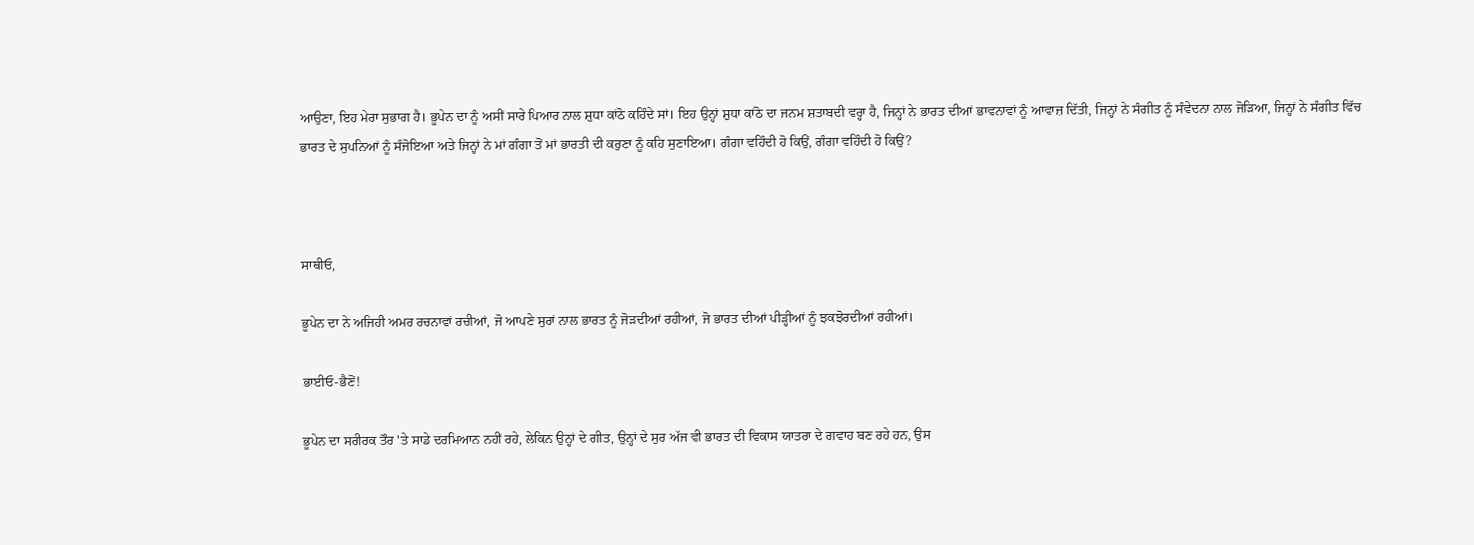ਆਉਣਾ, ਇਹ ਮੇਰਾ ਸੁਭਾਗ ਹੈ। ਭੂਪੇਨ ਦਾ ਨੂੰ ਅਸੀਂ ਸਾਰੇ ਪਿਆਰ ਨਾਲ ਸ਼ੁਧਾ ਕਾਂਠੋ ਕਹਿੰਦੇ ਸਾਂ। ਇਹ ਉਨ੍ਹਾਂ ਸ਼ੁਧਾ ਕਾਂਠੋ ਦਾ ਜਨਮ ਸ਼ਤਾਬਦੀ ਵਰ੍ਹਾ ਹੈ, ਜਿਨ੍ਹਾਂ ਨੇ ਭਾਰਤ ਦੀਆਂ ਭਾਵਨਾਵਾਂ ਨੂੰ ਆਵਾਜ਼ ਦਿੱਤੀ, ਜਿਨ੍ਹਾਂ ਨੇ ਸੰਗੀਤ ਨੂੰ ਸੰਵੇਦਨਾ ਨਾਲ ਜੋੜਿਆ, ਜਿਨ੍ਹਾਂ ਨੇ ਸੰਗੀਤ ਵਿੱਚ ਭਾਰਤ ਦੇ ਸੁਪਨਿਆਂ ਨੂੰ ਸੰਜੋਇਆ ਅਤੇ ਜਿਨ੍ਹਾਂ ਨੇ ਮਾਂ ਗੰਗਾ ਤੋਂ ਮਾਂ ਭਾਰਤੀ ਦੀ ਕਰੁਣਾ ਨੂੰ ਕਹਿ ਸੁਣਾਇਆ। ਗੰਗਾ ਵਹਿੰਦੀ ਹੋ ਕਿਉਂ, ਗੰਗਾ ਵਹਿੰਦੀ ਹੋ ਕਿਉਂ?



ਸਾਥੀਓ,

ਭੂਪੇਨ ਦਾ ਨੇ ਅਜਿਹੀ ਅਮਰ ਰਚਨਾਵਾਂ ਰਚੀਆਂ, ਜੋ ਆਪਣੇ ਸੁਰਾਂ ਨਾਲ ਭਾਰਤ ਨੂੰ ਜੋੜਦੀਆਂ ਰਹੀਆਂ, ਜੋ ਭਾਰਤ ਦੀਆਂ ਪੀੜ੍ਹੀਆਂ ਨੂੰ ਝਕਝੋਰਦੀਆਂ ਰਹੀਆਂ।

ਭਾਈਓ-ਭੈਣੋਂ!

ਭੂਪੇਨ ਦਾ ਸਰੀਰਕ ਤੌਰ 'ਤੇ ਸਾਡੇ ਦਰਮਿਆਨ ਨਹੀਂ ਰਹੇ, ਲੇਕਿਨ ਉਨ੍ਹਾਂ ਦੇ ਗੀਤ, ਉਨ੍ਹਾਂ ਦੇ ਸੁਰ ਅੱਜ ਵੀ ਭਾਰਤ ਦੀ ਵਿਕਾਸ ਯਾਤਰਾ ਦੇ ਗਵਾਹ ਬਣ ਰਹੇ ਹਨ, ਉਸ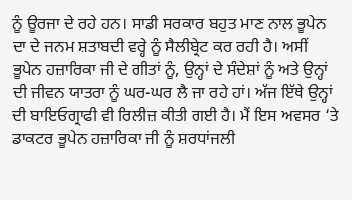ਨੂੰ ਊਰਜਾ ਦੇ ਰਹੇ ਹਨ। ਸਾਡੀ ਸਰਕਾਰ ਬਹੁਤ ਮਾਣ ਨਾਲ ਭੂਪੇਨ ਦਾ ਦੇ ਜਨਮ ਸ਼ਤਾਬਦੀ ਵਰ੍ਹੇ ਨੂੰ ਸੈਲੀਬ੍ਰੇਟ ਕਰ ਰਹੀ ਹੈ। ਅਸੀਂ ਭੂਪੇਨ ਹਜ਼ਾਰਿਕਾ ਜੀ ਦੇ ਗੀਤਾਂ ਨੂੰ, ਉਨ੍ਹਾਂ ਦੇ ਸੰਦੇਸ਼ਾਂ ਨੂੰ ਅਤੇ ਉਨ੍ਹਾਂ ਦੀ ਜੀਵਨ ਯਾਤਰਾ ਨੂੰ ਘਰ-ਘਰ ਲੈ ਜਾ ਰਹੇ ਹਾਂ। ਅੱਜ ਇੱਥੇ ਉਨ੍ਹਾਂ ਦੀ ਬਾਇਓਗ੍ਰਾਫੀ ਵੀ ਰਿਲੀਜ਼ ਕੀਤੀ ਗਈ ਹੈ। ਮੈਂ ਇਸ ਅਵਸਰ ‘ਤੇ ਡਾਕਟਰ ਭੂਪੇਨ ਹਜ਼ਾਰਿਕਾ ਜੀ ਨੂੰ ਸ਼ਰਧਾਂਜਲੀ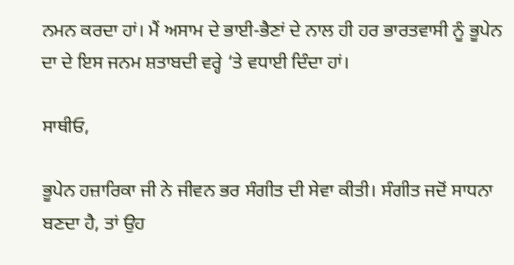ਨਮਨ ਕਰਦਾ ਹਾਂ। ਮੈਂ ਅਸਾਮ ਦੇ ਭਾਈ-ਭੈਣਾਂ ਦੇ ਨਾਲ ਹੀ ਹਰ ਭਾਰਤਵਾਸੀ ਨੂੰ ਭੂਪੇਨ ਦਾ ਦੇ ਇਸ ਜਨਮ ਸ਼ਤਾਬਦੀ ਵਰ੍ਹੇ ‘ਤੇ ਵਧਾਈ ਦਿੰਦਾ ਹਾਂ।

ਸਾਥੀਓ,

ਭੂਪੇਨ ਹਜ਼ਾਰਿਕਾ ਜੀ ਨੇ ਜੀਵਨ ਭਰ ਸੰਗੀਤ ਦੀ ਸੇਵਾ ਕੀਤੀ। ਸੰਗੀਤ ਜਦੋਂ ਸਾਧਨਾ ਬਣਦਾ ਹੈ, ਤਾਂ ਉਹ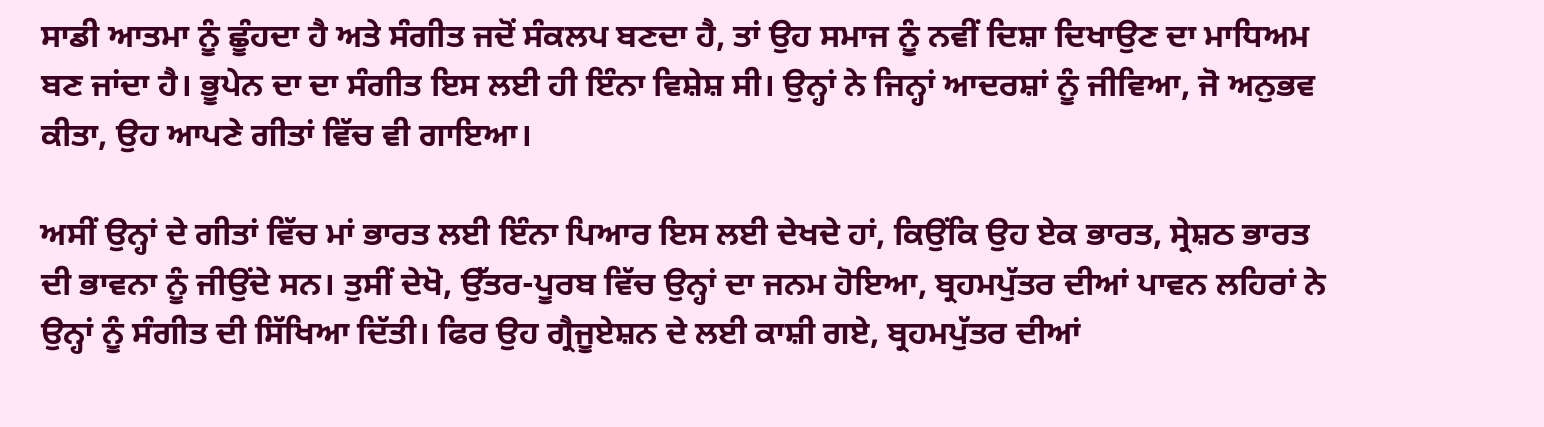ਸਾਡੀ ਆਤਮਾ ਨੂੰ ਛੂੰਹਦਾ ਹੈ ਅਤੇ ਸੰਗੀਤ ਜਦੋਂ ਸੰਕਲਪ ਬਣਦਾ ਹੈ, ਤਾਂ ਉਹ ਸਮਾਜ ਨੂੰ ਨਵੀਂ ਦਿਸ਼ਾ ਦਿਖਾਉਣ ਦਾ ਮਾਧਿਅਮ ਬਣ ਜਾਂਦਾ ਹੈ। ਭੂਪੇਨ ਦਾ ਦਾ ਸੰਗੀਤ ਇਸ ਲਈ ਹੀ ਇੰਨਾ ਵਿਸ਼ੇਸ਼ ਸੀ। ਉਨ੍ਹਾਂ ਨੇ ਜਿਨ੍ਹਾਂ ਆਦਰਸ਼ਾਂ ਨੂੰ ਜੀਵਿਆ, ਜੋ ਅਨੁਭਵ ਕੀਤਾ, ਉਹ ਆਪਣੇ ਗੀਤਾਂ ਵਿੱਚ ਵੀ ਗਾਇਆ।

ਅਸੀਂ ਉਨ੍ਹਾਂ ਦੇ ਗੀਤਾਂ ਵਿੱਚ ਮਾਂ ਭਾਰਤ ਲਈ ਇੰਨਾ ਪਿਆਰ ਇਸ ਲਈ ਦੇਖਦੇ ਹਾਂ, ਕਿਉਂਕਿ ਉਹ ਏਕ ਭਾਰਤ, ਸ੍ਰੇਸ਼ਠ ਭਾਰਤ ਦੀ ਭਾਵਨਾ ਨੂੰ ਜੀਉਂਦੇ ਸਨ। ਤੁਸੀਂ ਦੇਖੋ, ਉੱਤਰ-ਪੂਰਬ ਵਿੱਚ ਉਨ੍ਹਾਂ ਦਾ ਜਨਮ ਹੋਇਆ, ਬ੍ਰਹਮਪੁੱਤਰ ਦੀਆਂ ਪਾਵਨ ਲਹਿਰਾਂ ਨੇ ਉਨ੍ਹਾਂ ਨੂੰ ਸੰਗੀਤ ਦੀ ਸਿੱਖਿਆ ਦਿੱਤੀ। ਫਿਰ ਉਹ ਗ੍ਰੈਜੂਏਸ਼ਨ ਦੇ ਲਈ ਕਾਸ਼ੀ ਗਏ, ਬ੍ਰਹਮਪੁੱਤਰ ਦੀਆਂ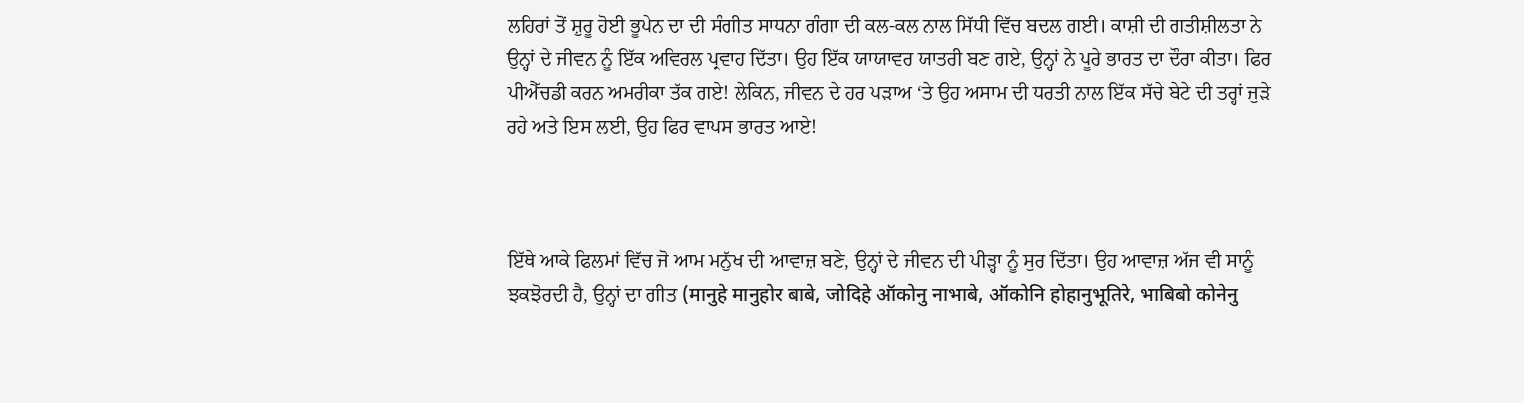ਲਹਿਰਾਂ ਤੋਂ ਸ਼ੁਰੂ ਹੋਈ ਭੂਪੇਨ ਦਾ ਦੀ ਸੰਗੀਤ ਸਾਧਨਾ ਗੰਗਾ ਦੀ ਕਲ-ਕਲ ਨਾਲ ਸਿੱਧੀ ਵਿੱਚ ਬਦਲ ਗਈ। ਕਾਸ਼ੀ ਦੀ ਗਤੀਸ਼ੀਲਤਾ ਨੇ ਉਨ੍ਹਾਂ ਦੇ ਜੀਵਨ ਨੂੰ ਇੱਕ ਅਵਿਰਲ ਪ੍ਰਵਾਹ ਦਿੱਤਾ। ਉਹ ਇੱਕ ਯਾਯਾਵਰ ਯਾਤਰੀ ਬਣ ਗਏ, ਉਨ੍ਹਾਂ ਨੇ ਪੂਰੇ ਭਾਰਤ ਦਾ ਦੌਰਾ ਕੀਤਾ। ਫਿਰ ਪੀਐੱਚਡੀ ਕਰਨ ਅਮਰੀਕਾ ਤੱਕ ਗਏ! ਲੇਕਿਨ, ਜੀਵਨ ਦੇ ਹਰ ਪੜਾਅ ‘ਤੇ ਉਹ ਅਸਾਮ ਦੀ ਧਰਤੀ ਨਾਲ ਇੱਕ ਸੱਚੇ ਬੇਟੇ ਦੀ ਤਰ੍ਹਾਂ ਜੁੜੇ ਰਹੇ ਅਤੇ ਇਸ ਲਈ, ਉਹ ਫਿਰ ਵਾਪਸ ਭਾਰਤ ਆਏ!



ਇੱਥੇ ਆਕੇ ਫਿਲਮਾਂ ਵਿੱਚ ਜੋ ਆਮ ਮਨੁੱਖ ਦੀ ਆਵਾਜ਼ ਬਣੇ, ਉਨ੍ਹਾਂ ਦੇ ਜੀਵਨ ਦੀ ਪੀੜ੍ਹਾ ਨੂੰ ਸੁਰ ਦਿੱਤਾ। ਉਹ ਆਵਾਜ਼ ਅੱਜ ਵੀ ਸਾਨੂੰ ਝਕਝੋਰਦੀ ਹੈ, ਉਨ੍ਹਾਂ ਦਾ ਗੀਤ (मानुहे मानुहोर बाबे, जोदिहे ऑकोनु नाभाबे, ऑकोनि होहानुभूतिरे, भाबिबो कोनेनु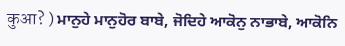कुआ? ) ਮਾਨੁਹੇ ਮਾਨੁਹੋਰ ਬਾਬੇ, ਜੋਦਿਹੇ ਆਕੋਨੁ ਨਾਭਾਬੇ, ਆਕੋਨਿ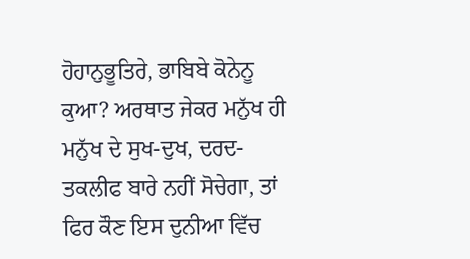ਹੋਹਾਨੁਭੂਤਿਰੇ, ਭਾਬਿਬੇ ਕੋਨੇਨੂ ਕੁਆ? ਅਰਥਾਤ ਜੇਕਰ ਮਨੁੱਖ ਹੀ ਮਨੁੱਖ ਦੇ ਸੁਖ-ਦੁਖ, ਦਰਦ-ਤਕਲੀਫ ਬਾਰੇ ਨਹੀਂ ਸੋਚੇਗਾ, ਤਾਂ ਫਿਰ ਕੌਣ ਇਸ ਦੁਨੀਆ ਵਿੱਚ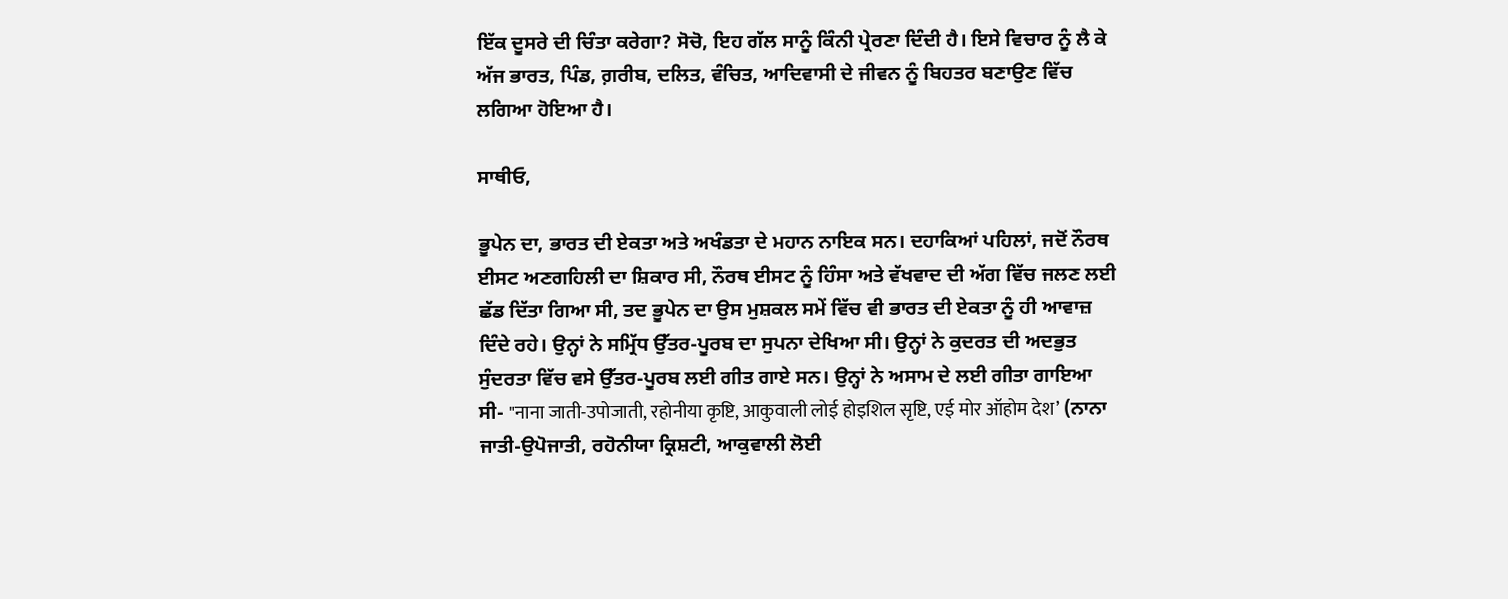ਇੱਕ ਦੂਸਰੇ ਦੀ ਚਿੰਤਾ ਕਰੇਗਾ? ਸੋਚੋ, ਇਹ ਗੱਲ ਸਾਨੂੰ ਕਿੰਨੀ ਪ੍ਰੇਰਣਾ ਦਿੰਦੀ ਹੈ। ਇਸੇ ਵਿਚਾਰ ਨੂੰ ਲੈ ਕੇ ਅੱਜ ਭਾਰਤ, ਪਿੰਡ, ਗ਼ਰੀਬ, ਦਲਿਤ, ਵੰਚਿਤ, ਆਦਿਵਾਸੀ ਦੇ ਜੀਵਨ ਨੂੰ ਬਿਹਤਰ ਬਣਾਉਣ ਵਿੱਚ ਲਗਿਆ ਹੋਇਆ ਹੈ।

ਸਾਥੀਓ,

ਭੂਪੇਨ ਦਾ, ਭਾਰਤ ਦੀ ਏਕਤਾ ਅਤੇ ਅਖੰਡਤਾ ਦੇ ਮਹਾਨ ਨਾਇਕ ਸਨ। ਦਹਾਕਿਆਂ ਪਹਿਲਾਂ, ਜਦੋਂ ਨੌਰਥ ਈਸਟ ਅਣਗਹਿਲੀ ਦਾ ਸ਼ਿਕਾਰ ਸੀ, ਨੌਰਥ ਈਸਟ ਨੂੰ ਹਿੰਸਾ ਅਤੇ ਵੱਖਵਾਦ ਦੀ ਅੱਗ ਵਿੱਚ ਜਲਣ ਲਈ ਛੱਡ ਦਿੱਤਾ ਗਿਆ ਸੀ, ਤਦ ਭੂਪੇਨ ਦਾ ਉਸ ਮੁਸ਼ਕਲ ਸਮੇਂ ਵਿੱਚ ਵੀ ਭਾਰਤ ਦੀ ਏਕਤਾ ਨੂੰ ਹੀ ਆਵਾਜ਼ ਦਿੰਦੇ ਰਹੇ। ਉਨ੍ਹਾਂ ਨੇ ਸਮ੍ਰਿੱਧ ਉੱਤਰ-ਪੂਰਬ ਦਾ ਸੁਪਨਾ ਦੇਖਿਆ ਸੀ। ਉਨ੍ਹਾਂ ਨੇ ਕੁਦਰਤ ਦੀ ਅਦਭੁਤ ਸੁੰਦਰਤਾ ਵਿੱਚ ਵਸੇ ਉੱਤਰ-ਪੂਰਬ ਲਈ ਗੀਤ ਗਾਏ ਸਨ। ਉਨ੍ਹਾਂ ਨੇ ਅਸਾਮ ਦੇ ਲਈ ਗੀਤਾ ਗਾਇਆ ਸੀ- "नाना जाती-उपोजाती, रहोनीया कृष्टि, आकुवाली लोई होइशिल सृष्टि, एई मोर ऑहोम देश’ (ਨਾਨਾ ਜਾਤੀ-ਉਪੋਜਾਤੀ, ਰਹੋਨੀਯਾ ਕ੍ਰਿਸ਼ਟੀ, ਆਕੁਵਾਲੀ ਲੋਈ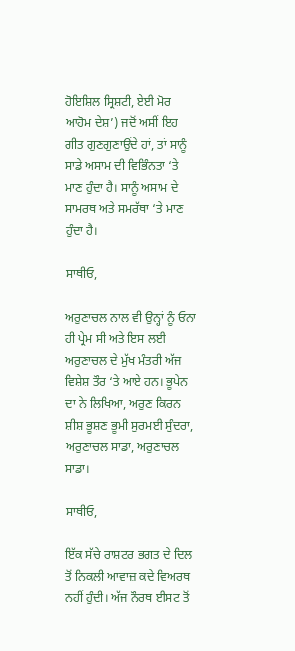ਹੋਇਸ਼ਿਲ ਸ੍ਰਿਸ਼ਟੀ, ਏਈ ਮੋਰ ਆਹੋਮ ਦੇਸ਼’) ਜਦੋਂ ਅਸੀਂ ਇਹ ਗੀਤ ਗੁਣਗੁਣਾਉਂਦੇ ਹਾਂ, ਤਾਂ ਸਾਨੂੰ ਸਾਡੇ ਅਸਾਮ ਦੀ ਵਿਭਿੰਨਤਾ ‘ਤੇ ਮਾਣ ਹੁੰਦਾ ਹੈ। ਸਾਨੂੰ ਅਸਾਮ ਦੇ ਸਾਮਰਥ ਅਤੇ ਸਮਰੱਥਾ ‘ਤੇ ਮਾਣ ਹੁੰਦਾ ਹੈ।

ਸਾਥੀਓ,

ਅਰੁਣਾਚਲ ਨਾਲ ਵੀ ਉਨ੍ਹਾਂ ਨੂੰ ਓਨਾ ਹੀ ਪ੍ਰੇਮ ਸੀ ਅਤੇ ਇਸ ਲਈ ਅਰੁਣਾਚਲ ਦੇ ਮੁੱਖ ਮੰਤਰੀ ਅੱਜ ਵਿਸ਼ੇਸ਼ ਤੌਰ ‘ਤੇ ਆਏ ਹਨ। ਭੂਪੇਨ ਦਾ ਨੇ ਲਿਖਿਆ, ਅਰੁਣ ਕਿਰਨ ਸ਼ੀਸ਼ ਭੂਸ਼ਣ ਭੂਮੀ ਸੁਰਮਈ ਸੁੰਦਰਾ, ਅਰੁਣਾਚਲ ਸਾਡਾ, ਅਰੁਣਾਚਲ ਸਾਡਾ।

ਸਾਥੀਓ,

ਇੱਕ ਸੱਚੇ ਰਾਸ਼ਟਰ ਭਗਤ ਦੇ ਦਿਲ ਤੋਂ ਨਿਕਲੀ ਆਵਾਜ਼ ਕਦੇ ਵਿਅਰਥ ਨਹੀਂ ਹੁੰਦੀ। ਅੱਜ ਨੌਰਥ ਈਸਟ ਤੋਂ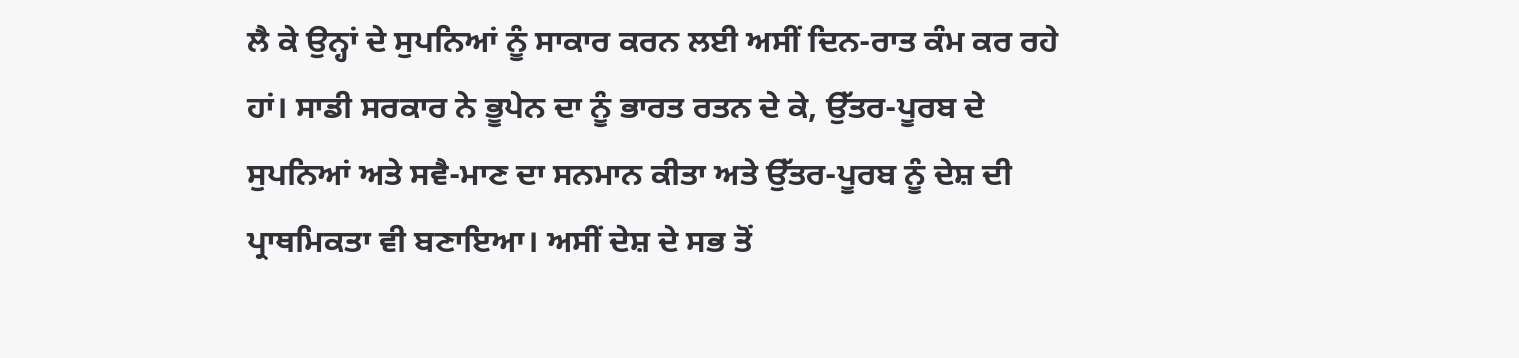ਲੈ ਕੇ ਉਨ੍ਹਾਂ ਦੇ ਸੁਪਨਿਆਂ ਨੂੰ ਸਾਕਾਰ ਕਰਨ ਲਈ ਅਸੀਂ ਦਿਨ-ਰਾਤ ਕੰਮ ਕਰ ਰਹੇ ਹਾਂ। ਸਾਡੀ ਸਰਕਾਰ ਨੇ ਭੂਪੇਨ ਦਾ ਨੂੰ ਭਾਰਤ ਰਤਨ ਦੇ ਕੇ, ਉੱਤਰ-ਪੂਰਬ ਦੇ ਸੁਪਨਿਆਂ ਅਤੇ ਸਵੈ-ਮਾਣ ਦਾ ਸਨਮਾਨ ਕੀਤਾ ਅਤੇ ਉੱਤਰ-ਪੂਰਬ ਨੂੰ ਦੇਸ਼ ਦੀ ਪ੍ਰਾਥਮਿਕਤਾ ਵੀ ਬਣਾਇਆ। ਅਸੀਂ ਦੇਸ਼ ਦੇ ਸਭ ਤੋਂ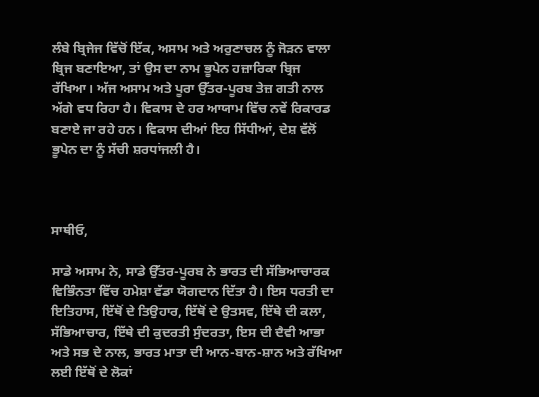ਲੰਬੇ ਬ੍ਰਿਜੇਜ ਵਿੱਚੋਂ ਇੱਕ, ਅਸਾਮ ਅਤੇ ਅਰੁਣਾਚਲ ਨੂੰ ਜੋੜਨ ਵਾਲਾ ਬ੍ਰਿਜ ਬਣਾਇਆ, ਤਾਂ ਉਸ ਦਾ ਨਾਮ ਭੂਪੇਨ ਹਜ਼ਾਰਿਕਾ ਬ੍ਰਿਜ ਰੱਖਿਆ। ਅੱਜ ਅਸਾਮ ਅਤੇ ਪੂਰਾ ਉੱਤਰ-ਪੂਰਬ ਤੇਜ਼ ਗਤੀ ਨਾਲ ਅੱਗੇ ਵਧ ਰਿਹਾ ਹੈ। ਵਿਕਾਸ ਦੇ ਹਰ ਆਯਾਮ ਵਿੱਚ ਨਵੇਂ ਰਿਕਾਰਡ ਬਣਾਏ ਜਾ ਰਹੇ ਹਨ। ਵਿਕਾਸ ਦੀਆਂ ਇਹ ਸਿੱਧੀਆਂ, ਦੇਸ਼ ਵੱਲੋਂ ਭੂਪੇਨ ਦਾ ਨੂੰ ਸੱਚੀ ਸ਼ਰਧਾਂਜਲੀ ਹੈ।



ਸਾਥੀਓ,

ਸਾਡੇ ਅਸਾਮ ਨੇ, ਸਾਡੇ ਉੱਤਰ-ਪੂਰਬ ਨੇ ਭਾਰਤ ਦੀ ਸੱਭਿਆਚਾਰਕ ਵਿਭਿੰਨਤਾ ਵਿੱਚ ਹਮੇਸ਼ਾ ਵੱਡਾ ਯੋਗਦਾਨ ਦਿੱਤਾ ਹੈ। ਇਸ ਧਰਤੀ ਦਾ ਇਤਿਹਾਸ, ਇੱਥੋਂ ਦੇ ਤਿਉਹਾਰ, ਇੱਥੋਂ ਦੇ ਉਤਸਵ, ਇੱਥੇ ਦੀ ਕਲਾ, ਸੱਭਿਆਚਾਰ, ਇੱਥੇ ਦੀ ਕੁਦਰਤੀ ਸੁੰਦਰਤਾ, ਇਸ ਦੀ ਦੈਵੀ ਆਭਾ ਅਤੇ ਸਭ ਦੇ ਨਾਲ, ਭਾਰਤ ਮਾਤਾ ਦੀ ਆਨ-ਬਾਨ-ਸ਼ਾਨ ਅਤੇ ਰੱਖਿਆ ਲਈ ਇੱਥੋਂ ਦੇ ਲੋਕਾਂ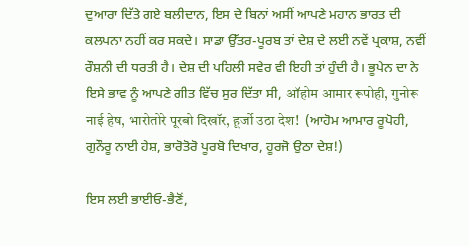ਦੁਆਰਾ ਦਿੱਤੇ ਗਏ ਬਲੀਦਾਨ, ਇਸ ਦੇ ਬਿਨਾਂ ਅਸੀਂ ਆਪਣੇ ਮਹਾਨ ਭਾਰਤ ਦੀ ਕਲਪਨਾ ਨਹੀਂ ਕਰ ਸਕਦੇ। ਸਾਡਾ ਉੱਤਰ-ਪੂਰਬ ਤਾਂ ਦੇਸ਼ ਦੇ ਲਈ ਨਵੇਂ ਪ੍ਰਕਾਸ਼, ਨਵੀਂ ਰੌਸ਼ਨੀ ਦੀ ਧਰਤੀ ਹੈ। ਦੇਸ਼ ਦੀ ਪਹਿਲੀ ਸਵੇਰ ਵੀ ਇਹੀ ਤਾਂ ਹੁੰਦੀ ਹੈ। ਭੂਪੇਨ ਦਾ ਨੇ ਇਸੇ ਭਾਵ ਨੂੰ ਆਪਣੇ ਗੀਤ ਵਿੱਚ ਸੁਰ ਦਿੱਤਾ ਸੀ, ऑहोम आमार रूपोही, गुनोरू नाई हेष, भारोतोरे पूरबो दिखॉर, हूर्जो उठा देश!  (ਆਹੋਮ ਆਮਾਰ ਰੂਪੋਹੀ, ਗੁਨੌਰੂ ਨਾਈ ਹੇਸ਼, ਭਾਰੋਤੋਰੋ ਪੂਰਬੋ ਦਿਖਾਰ, ਹੂਰਜੋ ਉਠਾ ਦੇਸ਼!)

ਇਸ ਲਈ ਭਾਈਓ-ਭੈਣੋਂ,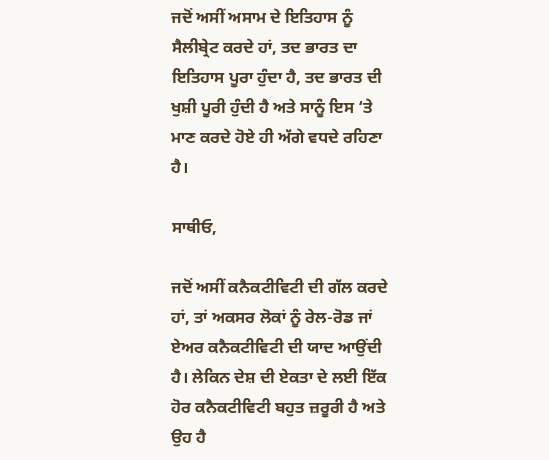ਜਦੋਂ ਅਸੀਂ ਅਸਾਮ ਦੇ ਇਤਿਹਾਸ ਨੂੰ ਸੈਲੀਬ੍ਰੇਟ ਕਰਦੇ ਹਾਂ, ਤਦ ਭਾਰਤ ਦਾ ਇਤਿਹਾਸ ਪੂਰਾ ਹੁੰਦਾ ਹੈ, ਤਦ ਭਾਰਤ ਦੀ ਖੁਸ਼ੀ ਪੂਰੀ ਹੁੰਦੀ ਹੈ ਅਤੇ ਸਾਨੂੰ ਇਸ ‘ਤੇ ਮਾਣ ਕਰਦੇ ਹੋਏ ਹੀ ਅੱਗੇ ਵਧਦੇ ਰਹਿਣਾ ਹੈ।

ਸਾਥੀਓ,

ਜਦੋਂ ਅਸੀਂ ਕਨੈਕਟੀਵਿਟੀ ਦੀ ਗੱਲ ਕਰਦੇ ਹਾਂ, ਤਾਂ ਅਕਸਰ ਲੋਕਾਂ ਨੂੰ ਰੇਲ-ਰੋਡ ਜਾਂ ਏਅਰ ਕਨੈਕਟੀਵਿਟੀ ਦੀ ਯਾਦ ਆਉਂਦੀ ਹੈ। ਲੇਕਿਨ ਦੇਸ਼ ਦੀ ਏਕਤਾ ਦੇ ਲਈ ਇੱਕ ਹੋਰ ਕਨੈਕਟੀਵਿਟੀ ਬਹੁਤ ਜ਼ਰੂਰੀ ਹੈ ਅਤੇ ਉਹ ਹੈ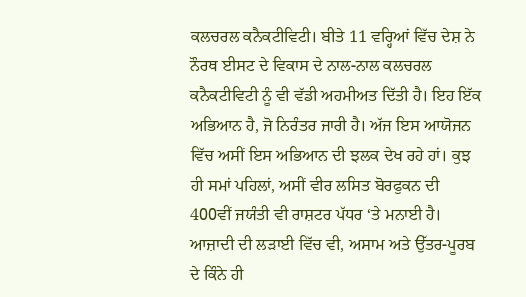ਕਲਚਰਲ ਕਨੈਕਟੀਵਿਟੀ। ਬੀਤੇ 11 ਵਰ੍ਹਿਆਂ ਵਿੱਚ ਦੇਸ਼ ਨੇ ਨੌਰਥ ਈਸਟ ਦੇ ਵਿਕਾਸ ਦੇ ਨਾਲ-ਨਾਲ ਕਲਚਰਲ ਕਨੈਕਟੀਵਿਟੀ ਨੂੰ ਵੀ ਵੱਡੀ ਅਹਮੀਅਤ ਦਿੱਤੀ ਹੈ। ਇਹ ਇੱਕ ਅਭਿਆਨ ਹੈ, ਜੋ ਨਿਰੰਤਰ ਜਾਰੀ ਹੈ। ਅੱਜ ਇਸ ਆਯੋਜਨ ਵਿੱਚ ਅਸੀਂ ਇਸ ਅਭਿਆਨ ਦੀ ਝਲਕ ਦੇਖ ਰਹੇ ਹਾਂ। ਕੁਝ ਹੀ ਸਮਾਂ ਪਹਿਲਾਂ, ਅਸੀਂ ਵੀਰ ਲਸਿਤ ਬੋਰਫੁਕਨ ਦੀ 400ਵੀਂ ਜਯੰਤੀ ਵੀ ਰਾਸ਼ਟਰ ਪੱਧਰ ‘ਤੇ ਮਨਾਈ ਹੈ। ਆਜ਼ਾਦੀ ਦੀ ਲੜਾਈ ਵਿੱਚ ਵੀ, ਅਸਾਮ ਅਤੇ ਉੱਤਰ-ਪੂਰਬ ਦੇ ਕਿੰਨੇ ਹੀ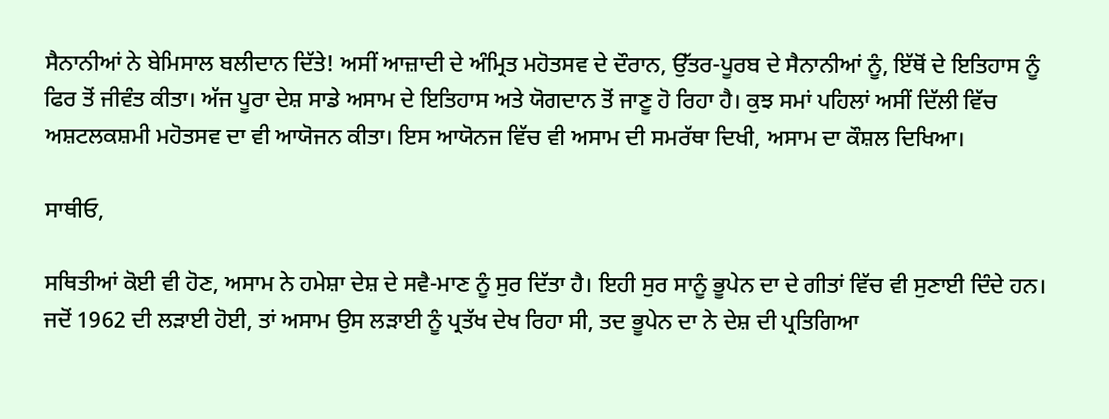ਸੈਨਾਨੀਆਂ ਨੇ ਬੇਮਿਸਾਲ ਬਲੀਦਾਨ ਦਿੱਤੇ! ਅਸੀਂ ਆਜ਼ਾਦੀ ਦੇ ਅੰਮ੍ਰਿਤ ਮਹੋਤਸਵ ਦੇ ਦੌਰਾਨ, ਉੱਤਰ-ਪੂਰਬ ਦੇ ਸੈਨਾਨੀਆਂ ਨੂੰ, ਇੱਥੋਂ ਦੇ ਇਤਿਹਾਸ ਨੂੰ ਫਿਰ ਤੋਂ ਜੀਵੰਤ ਕੀਤਾ। ਅੱਜ ਪੂਰਾ ਦੇਸ਼ ਸਾਡੇ ਅਸਾਮ ਦੇ ਇਤਿਹਾਸ ਅਤੇ ਯੋਗਦਾਨ ਤੋਂ ਜਾਣੂ ਹੋ ਰਿਹਾ ਹੈ। ਕੁਝ ਸਮਾਂ ਪਹਿਲਾਂ ਅਸੀਂ ਦਿੱਲੀ ਵਿੱਚ ਅਸ਼ਟਲਕਸ਼ਮੀ ਮਹੋਤਸਵ ਦਾ ਵੀ ਆਯੋਜਨ ਕੀਤਾ। ਇਸ ਆਯੋਨਜ ਵਿੱਚ ਵੀ ਅਸਾਮ ਦੀ ਸਮਰੱਥਾ ਦਿਖੀ, ਅਸਾਮ ਦਾ ਕੌਸ਼ਲ ਦਿਖਿਆ।

ਸਾਥੀਓ,

ਸਥਿਤੀਆਂ ਕੋਈ ਵੀ ਹੋਣ, ਅਸਾਮ ਨੇ ਹਮੇਸ਼ਾ ਦੇਸ਼ ਦੇ ਸਵੈ-ਮਾਣ ਨੂੰ ਸੁਰ ਦਿੱਤਾ ਹੈ। ਇਹੀ ਸੁਰ ਸਾਨੂੰ ਭੂਪੇਨ ਦਾ ਦੇ ਗੀਤਾਂ ਵਿੱਚ ਵੀ ਸੁਣਾਈ ਦਿੰਦੇ ਹਨ। ਜਦੋਂ 1962 ਦੀ ਲੜਾਈ ਹੋਈ, ਤਾਂ ਅਸਾਮ ਉਸ ਲੜਾਈ ਨੂੰ ਪ੍ਰਤੱਖ ਦੇਖ ਰਿਹਾ ਸੀ, ਤਦ ਭੂਪੇਨ ਦਾ ਨੇ ਦੇਸ਼ ਦੀ ਪ੍ਰਤਿਗਿਆ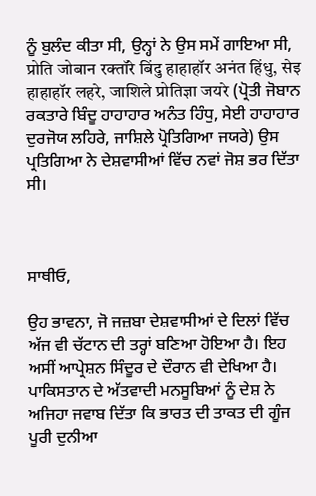ਨੂੰ ਬੁਲੰਦ ਕੀਤਾ ਸੀ, ਉਨ੍ਹਾਂ ਨੇ ਉਸ ਸਮੇਂ ਗਾਇਆ ਸੀ, प्रोति जोबान रक्तॉरे बिंदु हाहाहॉर अनंत हिंधु, सेइ हाहाहॉर लहरे, जाशिले प्रोतिज्ञा जयरे (ਪ੍ਰੋਤੀ ਜੋਬਾਨ ਰਕਤਾਰੇ ਬਿੰਦੂ ਹਾਹਾਹਾਰ ਅਨੰਤ ਹਿੰਧੁ, ਸੇਈ ਹਾਹਾਹਾਰ ਦੁਰਜੋਯ ਲਹਿਰੇ, ਜਾਸ਼ਿਲੇ ਪ੍ਰੋਤਿਗਿਆ ਜਯਰੇ) ਉਸ ਪ੍ਰਤਿਗਿਆ ਨੇ ਦੇਸ਼ਵਾਸੀਆਂ ਵਿੱਚ ਨਵਾਂ ਜੋਸ਼ ਭਰ ਦਿੱਤਾ ਸੀ।



ਸਾਥੀਓ,

ਉਹ ਭਾਵਨਾ, ਜੋ ਜਜ਼ਬਾ ਦੇਸ਼ਵਾਸੀਆਂ ਦੇ ਦਿਲਾਂ ਵਿੱਚ ਅੱਜ ਵੀ ਚੱਟਾਨ ਦੀ ਤਰ੍ਹਾਂ ਬਣਿਆ ਹੋਇਆ ਹੈ। ਇਹ ਅਸੀਂ ਆਪ੍ਰੇਸ਼ਨ ਸਿੰਦੂਰ ਦੇ ਦੌਰਾਨ ਵੀ ਦੇਖਿਆ ਹੈ। ਪਾਕਿਸਤਾਨ ਦੇ ਅੱਤਵਾਦੀ ਮਨਸੂਬਿਆਂ ਨੂੰ ਦੇਸ਼ ਨੇ ਅਜਿਹਾ ਜਵਾਬ ਦਿੱਤਾ ਕਿ ਭਾਰਤ ਦੀ ਤਾਕਤ ਦੀ ਗੂੰਜ ਪੂਰੀ ਦੁਨੀਆ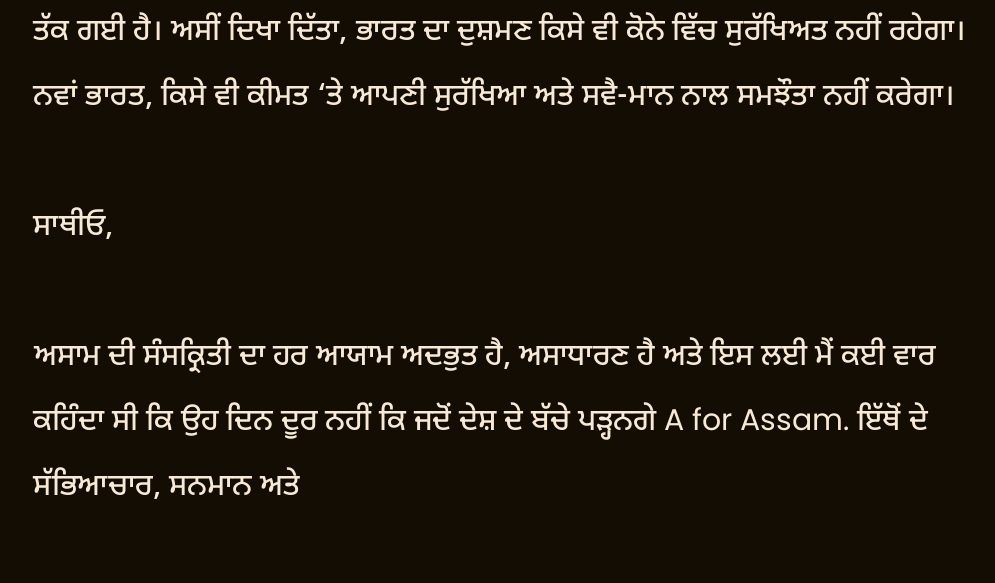ਤੱਕ ਗਈ ਹੈ। ਅਸੀਂ ਦਿਖਾ ਦਿੱਤਾ, ਭਾਰਤ ਦਾ ਦੁਸ਼ਮਣ ਕਿਸੇ ਵੀ ਕੋਨੇ ਵਿੱਚ ਸੁਰੱਖਿਅਤ ਨਹੀਂ ਰਹੇਗਾ। ਨਵਾਂ ਭਾਰਤ, ਕਿਸੇ ਵੀ ਕੀਮਤ ‘ਤੇ ਆਪਣੀ ਸੁਰੱਖਿਆ ਅਤੇ ਸਵੈ-ਮਾਨ ਨਾਲ ਸਮਝੌਤਾ ਨਹੀਂ ਕਰੇਗਾ।

ਸਾਥੀਓ,

ਅਸਾਮ ਦੀ ਸੰਸਕ੍ਰਿਤੀ ਦਾ ਹਰ ਆਯਾਮ ਅਦਭੁਤ ਹੈ, ਅਸਾਧਾਰਣ ਹੈ ਅਤੇ ਇਸ ਲਈ ਮੈਂ ਕਈ ਵਾਰ ਕਹਿੰਦਾ ਸੀ ਕਿ ਉਹ ਦਿਨ ਦੂਰ ਨਹੀਂ ਕਿ ਜਦੋਂ ਦੇਸ਼ ਦੇ ਬੱਚੇ ਪੜ੍ਹਨਗੇ A for Assam. ਇੱਥੋਂ ਦੇ ਸੱਭਿਆਚਾਰ, ਸਨਮਾਨ ਅਤੇ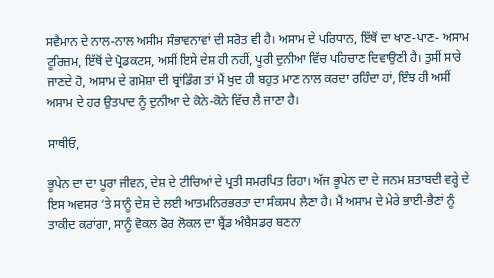ਸਵੈਮਾਨ ਦੇ ਨਾਲ-ਨਾਲ ਅਸੀਮ ਸੰਭਾਵਨਾਵਾਂ ਦੀ ਸਰੋਤ ਵੀ ਹੈ। ਅਸਾਮ ਦੇ ਪਰਿਧਾਨ, ਇੱਥੋਂ ਦਾ ਖਾਣ-ਪਾਣ- ਅਸਾਮ ਟੂਰਿਜ਼ਮ, ਇੱਥੋਂ ਦੇ ਪ੍ਰੋਡਕਟਸ, ਅਸੀਂ ਇਸੇ ਦੇਸ਼ ਹੀ ਨਹੀਂ, ਪੂਰੀ ਦੁਨੀਆ ਵਿੱਚ ਪਹਿਚਾਣ ਦਿਵਾਉਣੀ ਹੈ। ਤੁਸੀਂ ਸਾਰੇ ਜਾਣਦੇ ਹੋ, ਅਸਾਮ ਦੇ ਗਮੋਸ਼ਾ ਦੀ ਬ੍ਰਾਂਡਿੰਗ ਤਾਂ ਮੈਂ ਖੁਦ ਹੀ ਬਹੁਤ ਮਾਣ ਨਾਲ ਕਰਦਾ ਰਹਿੰਦਾ ਹਾਂ, ਇੰਝ ਹੀ ਅਸੀਂ ਅਸਾਮ ਦੇ ਹਰ ਉਤਪਾਦ ਨੂੰ ਦੁਨੀਆ ਦੇ ਕੋਨੇ-ਕੋਨੇ ਵਿੱਚ ਲੈ ਜਾਣਾ ਹੈ।

ਸਾਥੀਓ,

ਭੂਪੇਨ ਦਾ ਦਾ ਪੂਰਾ ਜੀਵਨ, ਦੇਸ਼ ਦੇ ਟੀਚਿਆਂ ਦੇ ਪ੍ਰਤੀ ਸਮਰਪਿਤ ਰਿਹਾ। ਅੱਜ ਭੂਪੇਨ ਦਾ ਦੇ ਜਨਮ ਸ਼ਤਾਬਦੀ ਵਰ੍ਹੇ ਦੇ ਇਸ ਅਵਸਰ ‘ਤੇ ਸਾਨੂੰ ਦੇਸ਼ ਦੇ ਲਈ ਆਤਮਨਿਰਭਰਤਾ ਦਾ ਸੰਕਸਪ ਲੈਣਾ ਹੈ। ਮੈਂ ਅਸਾਮ ਦੇ ਮੇਰੇ ਭਾਈ-ਭੈਣਾਂ ਨੂੰ ਤਾਕੀਦ ਕਰਾਂਗਾ, ਸਾਨੂੰ ਵੋਕਲ ਫੋਰ ਲੋਕਲ ਦਾ ਬ੍ਰੈਂਡ ਅੰਬੈਸਡਰ ਬਣਨਾ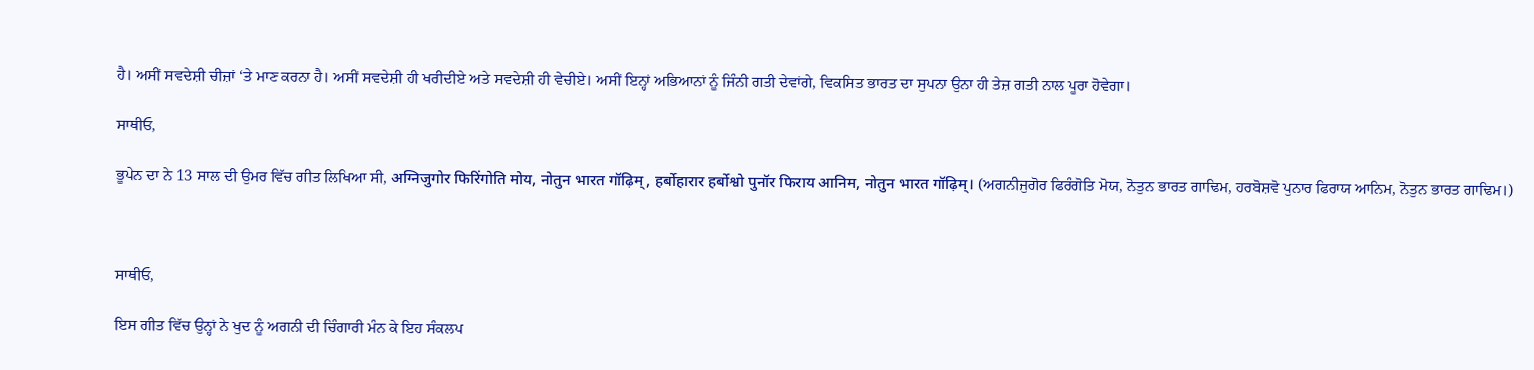ਹੈ। ਅਸੀਂ ਸਵਦੇਸ਼ੀ ਚੀਜ਼ਾਂ ‘ਤੇ ਮਾਣ ਕਰਨਾ ਹੈ। ਅਸੀਂ ਸਵਦੇਸ਼ੀ ਹੀ ਖਰੀਦੀਏ ਅਤੇ ਸਵਦੇਸ਼ੀ ਹੀ ਵੇਚੀਏ। ਅਸੀਂ ਇਨ੍ਹਾਂ ਅਭਿਆਨਾਂ ਨੂੰ ਜਿੰਨੀ ਗਤੀ ਦੇਵਾਂਗੇ, ਵਿਕਸਿਤ ਭਾਰਤ ਦਾ ਸੁਪਨਾ ਉਨਾ ਹੀ ਤੇਜ਼ ਗਤੀ ਨਾਲ ਪੂਰਾ ਹੋਵੇਗਾ।

ਸਾਥੀਓ,

ਭੂਪੇਨ ਦਾ ਨੇ 13 ਸਾਲ ਦੀ ਉਮਰ ਵਿੱਚ ਗੀਤ ਲਿਖਿਆ ਸੀ, अग्निजुगोर फिरिंगोति मोय, नोतुन भारत गॉढ़िम्, हर्बोहारार हर्बोश्वो पुनॉर फिराय आनिम, नोतुन भारत गॉढ़िम्। (ਅਗਨੀਜੁਗੋਰ ਫਿਰੰਗੋਤਿ ਮੋਯ, ਨੋਤੁਨ ਭਾਰਤ ਗਾਢਿਮ, ਹਰਬੋਸ਼ਵੋ ਪੁਨਾਰ ਫਿਰਾਯ ਆਨਿਮ, ਨੋਤੁਨ ਭਾਰਤ ਗਾਢਿਮ।)



ਸਾਥੀਓ,

ਇਸ ਗੀਤ ਵਿੱਚ ਉਨ੍ਹਾਂ ਨੇ ਖੁਦ ਨੂੰ ਅਗਨੀ ਦੀ ਚਿੰਗਾਰੀ ਮੰਨ ਕੇ ਇਹ ਸੰਕਲਪ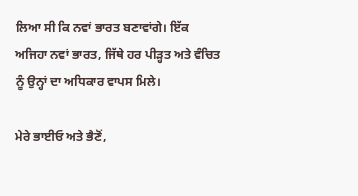ਲਿਆ ਸੀ ਕਿ ਨਵਾਂ ਭਾਰਤ ਬਣਾਵਾਂਗੇ। ਇੱਕ ਅਜਿਹਾ ਨਵਾਂ ਭਾਰਤ, ਜਿੱਥੇ ਹਰ ਪੀੜ੍ਹਤ ਅਤੇ ਵੰਚਿਤ ਨੂੰ ਉਨ੍ਹਾਂ ਦਾ ਅਧਿਕਾਰ ਵਾਪਸ ਮਿਲੇ।

ਮੇਰੇ ਭਾਈਓ ਅਤੇ ਭੈਣੋਂ,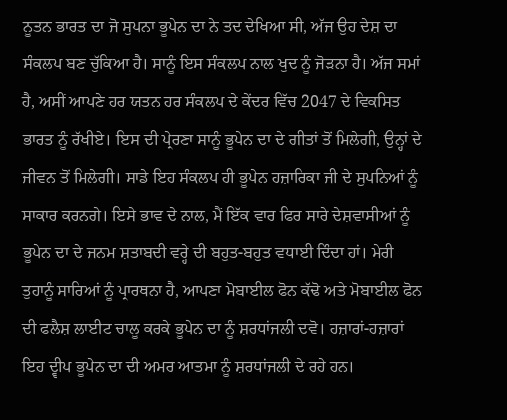ਨੂਤਨ ਭਾਰਤ ਦਾ ਜੋ ਸੁਪਨਾ ਭੂਪੇਨ ਦਾ ਨੇ ਤਦ ਦੇਖਿਆ ਸੀ, ਅੱਜ ਉਹ ਦੇਸ਼ ਦਾ ਸੰਕਲਪ ਬਣ ਚੁੱਕਿਆ ਹੈ। ਸਾਨੂੰ ਇਸ ਸੰਕਲਪ ਨਾਲ ਖੁਦ ਨੂੰ ਜੋੜਨਾ ਹੈ। ਅੱਜ ਸਮਾਂ ਹੈ, ਅਸੀਂ ਆਪਣੇ ਹਰ ਯਤਨ ਹਰ ਸੰਕਲਪ ਦੇ ਕੇਂਦਰ ਵਿੱਚ 2047 ਦੇ ਵਿਕਸਿਤ ਭਾਰਤ ਨੂੰ ਰੱਖੀਏ। ਇਸ ਦੀ ਪ੍ਰੇਰਣਾ ਸਾਨੂੰ ਭੂਪੇਨ ਦਾ ਦੇ ਗੀਤਾਂ ਤੋਂ ਮਿਲੇਗੀ, ਉਨ੍ਹਾਂ ਦੇ ਜੀਵਨ ਤੋਂ ਮਿਲੇਗੀ। ਸਾਡੇ ਇਹ ਸੰਕਲਪ ਹੀ ਭੂਪੇਨ ਹਜ਼ਾਰਿਕਾ ਜੀ ਦੇ ਸੁਪਨਿਆਂ ਨੂੰ ਸਾਕਾਰ ਕਰਨਗੇ। ਇਸੇ ਭਾਵ ਦੇ ਨਾਲ, ਮੈਂ ਇੱਕ ਵਾਰ ਫਿਰ ਸਾਰੇ ਦੇਸ਼ਵਾਸੀਆਂ ਨੂੰ ਭੂਪੇਨ ਦਾ ਦੇ ਜਨਮ ਸ਼ਤਾਬਦੀ ਵਰ੍ਹੇ ਦੀ ਬਹੁਤ-ਬਹੁਤ ਵਧਾਈ ਦਿੰਦਾ ਹਾਂ। ਮੇਰੀ ਤੁਹਾਨੂੰ ਸਾਰਿਆਂ ਨੂੰ ਪ੍ਰਾਰਥਨਾ ਹੈ, ਆਪਣਾ ਮੋਬਾਈਲ ਫੋਨ ਕੱਢੋ ਅਤੇ ਮੋਬਾਈਲ ਫੋਨ ਦੀ ਫਲੈਸ਼ ਲਾਈਟ ਚਾਲੂ ਕਰਕੇ ਭੂਪੇਨ ਦਾ ਨੂੰ ਸ਼ਰਧਾਂਜਲੀ ਦਵੋ। ਹਜ਼ਾਰਾਂ-ਹਜ਼ਾਰਾਂ ਇਹ ਦ੍ਵੀਪ ਭੂਪੇਨ ਦਾ ਦੀ ਅਮਰ ਆਤਮਾ ਨੂੰ ਸ਼ਰਧਾਂਜਲੀ ਦੇ ਰਹੇ ਹਨ।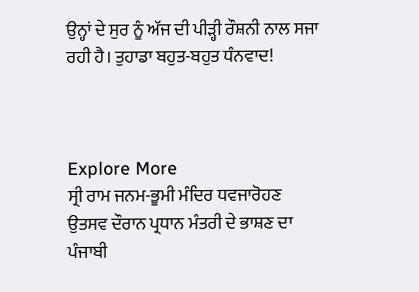ਉਨ੍ਹਾਂ ਦੇ ਸੁਰ ਨੂੰ ਅੱਜ ਦੀ ਪੀੜ੍ਹੀ ਰੌਸ਼ਨੀ ਨਾਲ ਸਜਾ ਰਹੀ ਹੈ। ਤੁਹਾਡਾ ਬਹੁਤ-ਬਹੁਤ ਧੰਨਵਾਦ!



Explore More
ਸ੍ਰੀ ਰਾਮ ਜਨਮ-ਭੂਮੀ ਮੰਦਿਰ ਧਵਜਾਰੋਹਣ ਉਤਸਵ ਦੌਰਾਨ ਪ੍ਰਧਾਨ ਮੰਤਰੀ ਦੇ ਭਾਸ਼ਣ ਦਾ ਪੰਜਾਬੀ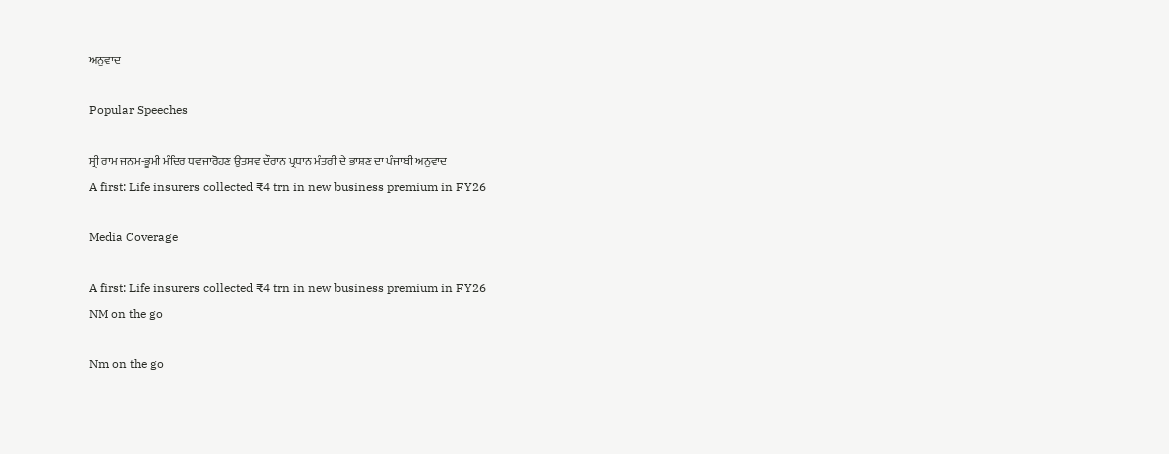ਅਨੁਵਾਦ

Popular Speeches

ਸ੍ਰੀ ਰਾਮ ਜਨਮ-ਭੂਮੀ ਮੰਦਿਰ ਧਵਜਾਰੋਹਣ ਉਤਸਵ ਦੌਰਾਨ ਪ੍ਰਧਾਨ ਮੰਤਰੀ ਦੇ ਭਾਸ਼ਣ ਦਾ ਪੰਜਾਬੀ ਅਨੁਵਾਦ
A first: Life insurers collected ₹4 trn in new business premium in FY26

Media Coverage

A first: Life insurers collected ₹4 trn in new business premium in FY26
NM on the go

Nm on the go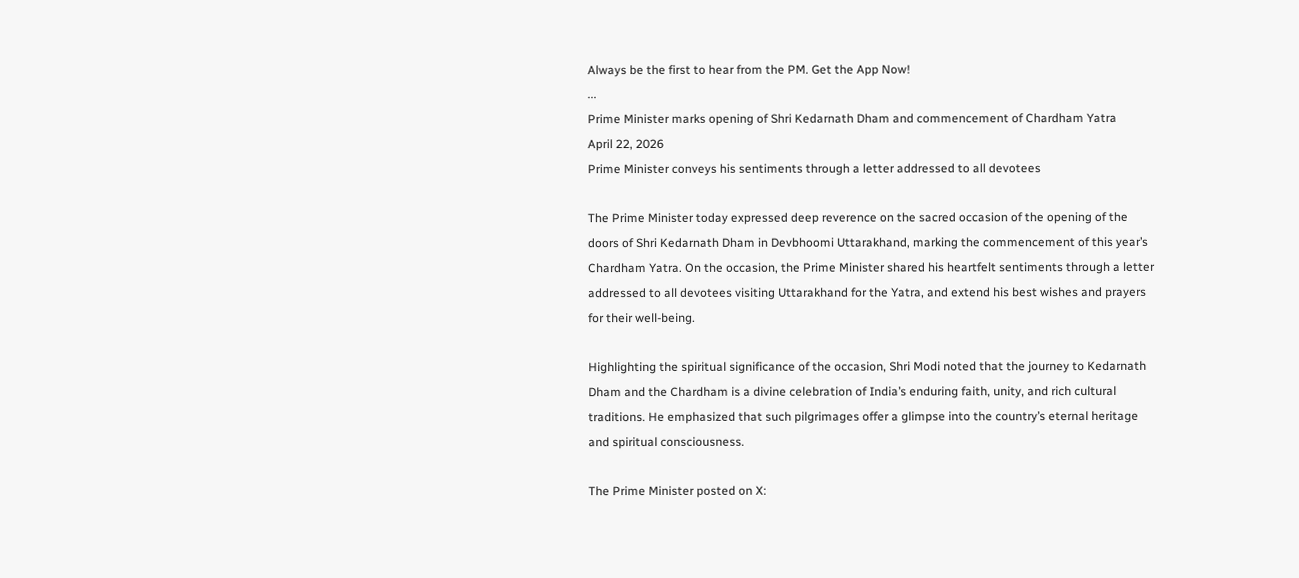Always be the first to hear from the PM. Get the App Now!
...
Prime Minister marks opening of Shri Kedarnath Dham and commencement of Chardham Yatra
April 22, 2026
Prime Minister conveys his sentiments through a letter addressed to all devotees

The Prime Minister today expressed deep reverence on the sacred occasion of the opening of the doors of Shri Kedarnath Dham in Devbhoomi Uttarakhand, marking the commencement of this year’s Chardham Yatra. On the occasion, the Prime Minister shared his heartfelt sentiments through a letter addressed to all devotees visiting Uttarakhand for the Yatra, and extend his best wishes and prayers for their well-being.

Highlighting the spiritual significance of the occasion, Shri Modi noted that the journey to Kedarnath Dham and the Chardham is a divine celebration of India’s enduring faith, unity, and rich cultural traditions. He emphasized that such pilgrimages offer a glimpse into the country’s eternal heritage and spiritual consciousness.

The Prime Minister posted on X: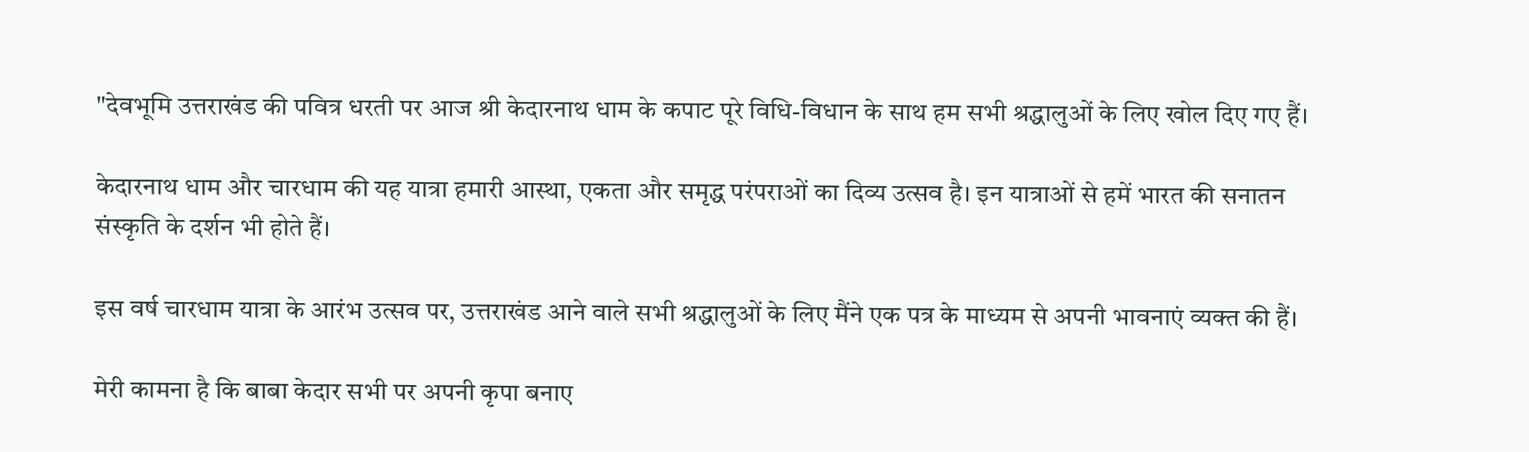"देवभूमि उत्तराखंड की पवित्र धरती पर आज श्री केदारनाथ धाम के कपाट पूरे विधि-विधान के साथ हम सभी श्रद्धालुओं के लिए खोल दिए गए हैं।

केदारनाथ धाम और चारधाम की यह यात्रा हमारी आस्था, एकता और समृद्ध परंपराओं का दिव्य उत्सव है। इन यात्राओं से हमें भारत की सनातन संस्कृति के दर्शन भी होते हैं।

इस वर्ष चारधाम यात्रा के आरंभ उत्सव पर, उत्तराखंड आने वाले सभी श्रद्धालुओं के लिए मैंने एक पत्र के माध्यम से अपनी भावनाएं व्यक्त की हैं।

मेरी कामना है कि बाबा केदार सभी पर अपनी कृपा बनाए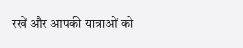रखें और आपकी यात्राओं को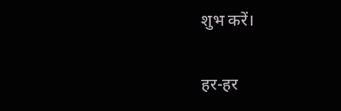शुभ करें।

हर-हर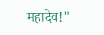महादेव!"